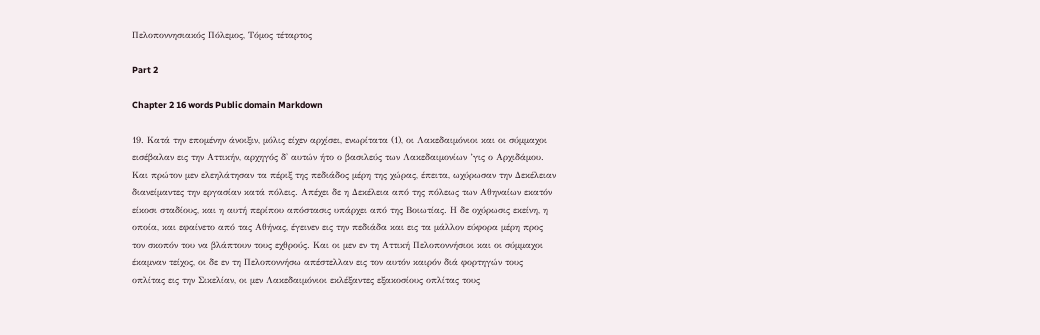Πελοποννησιακός Πόλεμος, Τόμος τέταρτος

Part 2

Chapter 2 16 words Public domain Markdown

19. Κατά την επομένην άνοιξιν, μόλις είχεν αρχίσει, ενωρίτατα (1), οι Λακεδαιμόνιοι και οι σύμμαχοι εισέβαλαν εις την Αττικήν, αρχηγός δ' αυτών ήτο ο βασιλεύς των Λακεδαιμονίων ’γις ο Αρχιδάμου. Και πρώτον μεν ελεηλάτησαν τα πέριξ της πεδιάδος μέρη της χώρας, έπειτα, ωχύρωσαν την Δεκέλειαν διανείμαντες την εργασίαν κατά πόλεις. Απέχει δε η Δεκέλεια από της πόλεως των Αθηναίων εκατόν είκοσι σταδίους, και η αυτή περίπου απόστασις υπάρχει από της Βοιωτίας. Η δε οχύρωσις εκείνη, η οποία, και εφαίνετο από τας Αθήνας, έγεινεν εις την πεδιάδα και εις τα μάλλον εύφορα μέρη προς τον σκοπόν του να βλάπτουν τους εχθρούς. Και οι μεν εν τη Αττική Πελοποννήσιοι και οι σύμμαχοι έκαμναν τείχος, οι δε εν τη Πελοποννήσω απέστελλαν εις τον αυτόν καιρόν διά φορτηγών τους οπλίτας εις την Σικελίαν, οι μεν Λακεδαιμόνιοι εκλέξαντες εξακοσίους οπλίτας τους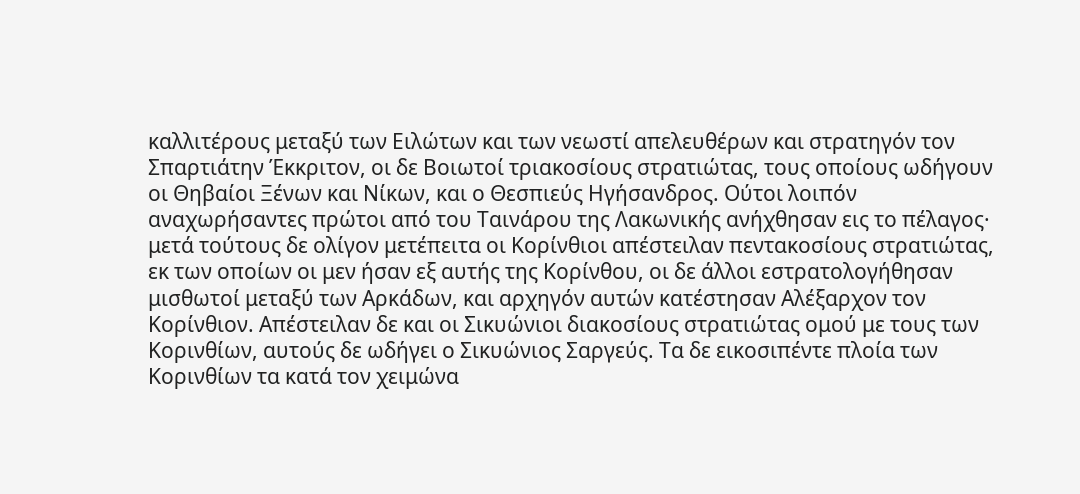καλλιτέρους μεταξύ των Ειλώτων και των νεωστί απελευθέρων και στρατηγόν τον Σπαρτιάτην Έκκριτον, οι δε Βοιωτοί τριακοσίους στρατιώτας, τους οποίους ωδήγουν οι Θηβαίοι Ξένων και Νίκων, και ο Θεσπιεύς Ηγήσανδρος. Ούτοι λοιπόν αναχωρήσαντες πρώτοι από του Ταινάρου της Λακωνικής ανήχθησαν εις το πέλαγος· μετά τούτους δε ολίγον μετέπειτα οι Κορίνθιοι απέστειλαν πεντακοσίους στρατιώτας, εκ των οποίων οι μεν ήσαν εξ αυτής της Κορίνθου, οι δε άλλοι εστρατολογήθησαν μισθωτοί μεταξύ των Αρκάδων, και αρχηγόν αυτών κατέστησαν Αλέξαρχον τον Κορίνθιον. Απέστειλαν δε και οι Σικυώνιοι διακοσίους στρατιώτας ομού με τους των Κορινθίων, αυτούς δε ωδήγει ο Σικυώνιος Σαργεύς. Τα δε εικοσιπέντε πλοία των Κορινθίων τα κατά τον χειμώνα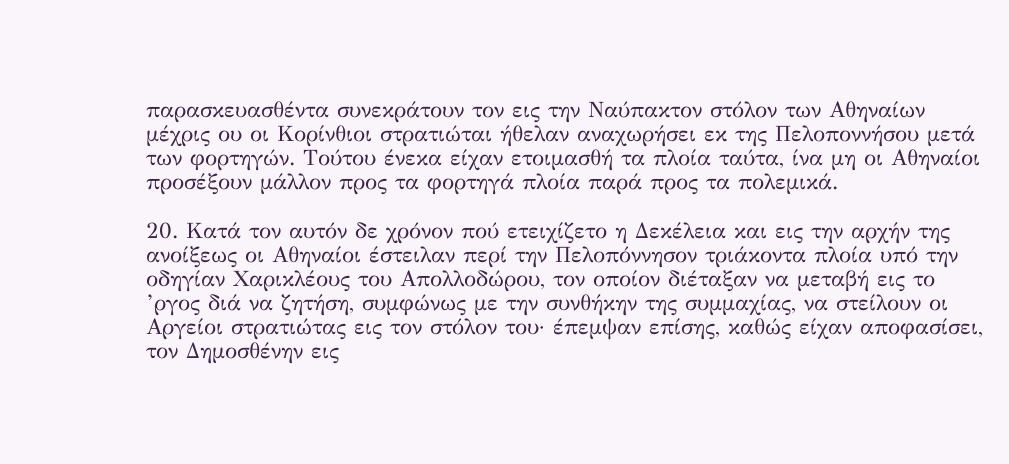παρασκευασθέντα συνεκράτουν τον εις την Ναύπακτον στόλον των Αθηναίων μέχρις ου οι Κορίνθιοι στρατιώται ήθελαν αναχωρήσει εκ της Πελοποννήσου μετά των φορτηγών. Τούτου ένεκα είχαν ετοιμασθή τα πλοία ταύτα, ίνα μη οι Αθηναίοι προσέξουν μάλλον προς τα φορτηγά πλοία παρά προς τα πολεμικά.

20. Κατά τον αυτόν δε χρόνον πού ετειχίζετο η Δεκέλεια και εις την αρχήν της ανοίξεως οι Αθηναίοι έστειλαν περί την Πελοπόννησον τριάκοντα πλοία υπό την οδηγίαν Χαρικλέους του Απολλοδώρου, τον οποίον διέταξαν να μεταβή εις το ’ργος διά να ζητήση, συμφώνως με την συνθήκην της συμμαχίας, να στείλουν οι Αργείοι στρατιώτας εις τον στόλον του· έπεμψαν επίσης, καθώς είχαν αποφασίσει, τον Δημοσθένην εις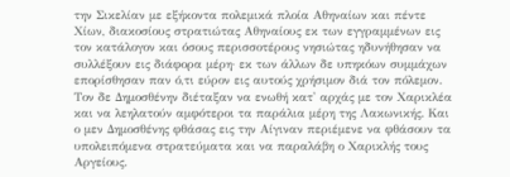την Σικελίαν με εξήκοντα πολεμικά πλοία Αθηναίων και πέντε Χίων, διακοσίους στρατιώτας Αθηναίους εκ των εγγραμμένων εις τον κατάλογον και όσους περισσοτέρους νησιώτας ηδυνήθησαν να συλλέξουν εις διάφορα μέρη· εκ των άλλων δε υπηκόων συμμάχων επορίσθησαν παν ό,τι εύρον εις αυτούς χρήσιμον διά τον πόλεμον. Τον δε Δημοσθένην διέταξαν να ενωθή κατ' αρχάς με τον Χαρικλέα και να λεηλατούν αμφότεροι τα παράλια μέρη της Λακωνικής. Και ο μεν Δημοσθένης φθάσας εις την Αίγιναν περιέμενε να φθάσουν τα υπολειπόμενα στρατεύματα και να παραλάβη ο Χαρικλής τους Αργείους.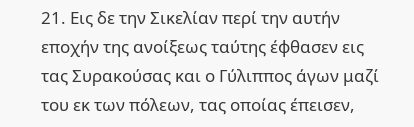21. Εις δε την Σικελίαν περί την αυτήν εποχήν της ανοίξεως ταύτης έφθασεν εις τας Συρακούσας και ο Γύλιππος άγων μαζί του εκ των πόλεων, τας οποίας έπεισεν,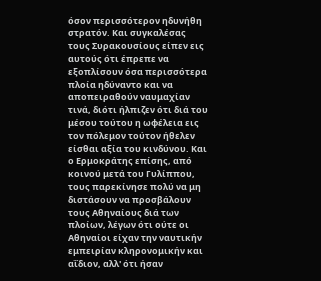όσον περισσότερον ηδυνήθη στρατόν. Και συγκαλέσας τους Συρακουσίους είπεν εις αυτούς ότι έπρεπε να εξοπλίσουν όσα περισσότερα πλοία ηδύναντο και να αποπειραθούν ναυμαχίαν τινά, διότι ήλπιζεν ότι διά του μέσου τούτου η ωφέλεια εις τον πόλεμον τούτον ήθελεν είσθαι αξία του κινδύνου. Και ο Ερμοκράτης επίσης, από κοινού μετά του Γυλίππου, τους παρεκίνησε πολύ να μη διστάσουν να προσβάλουν τους Αθηναίους διά των πλοίων, λέγων ότι ούτε οι Αθηναίοι είχαν την ναυτικήν εμπειρίαν κληρονομικήν και αΐδιον, αλλ' ότι ήσαν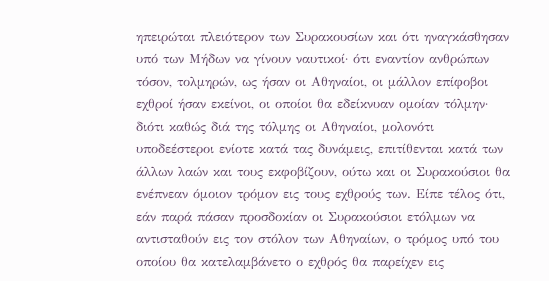ηπειρώται πλειότερον των Συρακουσίων και ότι ηναγκάσθησαν υπό των Μήδων να γίνουν ναυτικοί· ότι εναντίον ανθρώπων τόσον, τολμηρών, ως ήσαν οι Αθηναίοι, οι μάλλον επίφοβοι εχθροί ήσαν εκείνοι, οι οποίοι θα εδείκνυαν ομοίαν τόλμην· διότι καθώς διά της τόλμης οι Αθηναίοι, μολονότι υποδεέστεροι ενίοτε κατά τας δυνάμεις, επιτίθενται κατά των άλλων λαών και τους εκφοβίζουν, ούτω και οι Συρακούσιοι θα ενέπνεαν όμοιον τρόμον εις τους εχθρούς των. Είπε τέλος ότι, εάν παρά πάσαν προσδοκίαν οι Συρακούσιοι ετόλμων να αντισταθούν εις τον στόλον των Αθηναίων, ο τρόμος υπό του οποίου θα κατελαμβάνετο ο εχθρός θα παρείχεν εις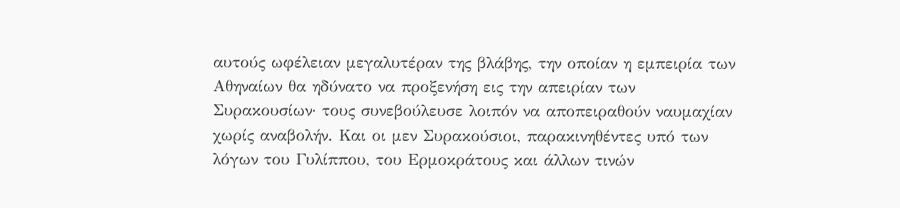αυτούς ωφέλειαν μεγαλυτέραν της βλάβης, την οποίαν η εμπειρία των Αθηναίων θα ηδύνατο να προξενήση εις την απειρίαν των Συρακουσίων· τους συνεβούλευσε λοιπόν να αποπειραθούν ναυμαχίαν χωρίς αναβολήν. Και οι μεν Συρακούσιοι, παρακινηθέντες υπό των λόγων του Γυλίππου, του Ερμοκράτους και άλλων τινών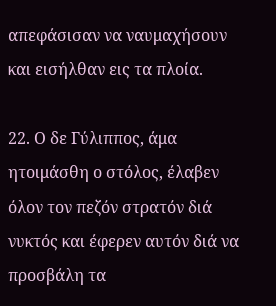απεφάσισαν να ναυμαχήσουν και εισήλθαν εις τα πλοία.

22. Ο δε Γύλιππος, άμα ητοιμάσθη ο στόλος, έλαβεν όλον τον πεζόν στρατόν διά νυκτός και έφερεν αυτόν διά να προσβάλη τα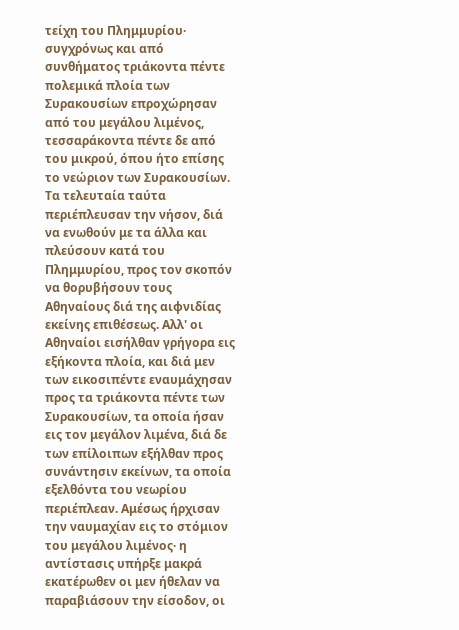τείχη του Πλημμυρίου· συγχρόνως και από συνθήματος τριάκοντα πέντε πολεμικά πλοία των Συρακουσίων επροχώρησαν από του μεγάλου λιμένος, τεσσαράκοντα πέντε δε από του μικρού, όπου ήτο επίσης το νεώριον των Συρακουσίων. Τα τελευταία ταύτα περιέπλευσαν την νήσον, διά να ενωθούν με τα άλλα και πλεύσουν κατά του Πλημμυρίου, προς τον σκοπόν να θορυβήσουν τους Αθηναίους διά της αιφνιδίας εκείνης επιθέσεως. Αλλ' οι Αθηναίοι εισήλθαν γρήγορα εις εξήκοντα πλοία, και διά μεν των εικοσιπέντε εναυμάχησαν προς τα τριάκοντα πέντε των Συρακουσίων, τα οποία ήσαν εις τον μεγάλον λιμένα, διά δε των επίλοιπων εξήλθαν προς συνάντησιν εκείνων, τα οποία εξελθόντα του νεωρίου περιέπλεαν. Αμέσως ήρχισαν την ναυμαχίαν εις το στόμιον του μεγάλου λιμένος· η αντίστασις υπήρξε μακρά εκατέρωθεν οι μεν ήθελαν να παραβιάσουν την είσοδον, οι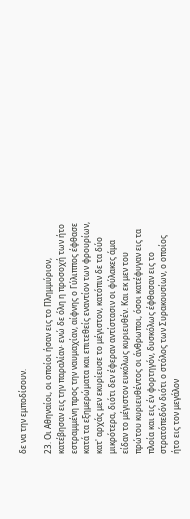δε να την εμποδίσουν.

23. Οι Αθηναίοι, οι οποίοι ήσαν εις το Πλημμύριον, κατέβησαν εις την παραλίαν· ενώ δε όλη η προσοχή των ήτο εστραμμένη προς την ναυμαχίαν, αίφνης ο Γύλιππος έφθασε κατά τα εξημερώματα και επιτεθείς εναντίον των φρουρίων, κατ' αρχάς μεν εκυρίευσε το μέγιστον, κατόπιν δε τα δύο μικρότερα, διότι δεν έφεραν αντίστασιν οι φύλακες άμα είδαν το μέγιστον ευκόλως κυριευθέν. Και εκ μεν του πρώτου κυριευθέντος οι άνθρωποι, όσοι κατέφυγαν εις τα πλοία και εις έν φορτηγόν, δυσκόλως έφθασαν εις το στρατόπεδόν διότι ο στόλος των Συρακουσίων, ο οποίος ήτο εις τον μεγάλον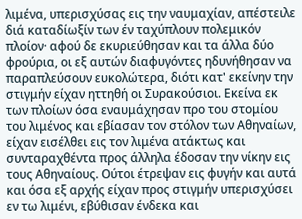λιμένα, υπερισχύσας εις την ναυμαχίαν, απέστειλε διά καταδίωξίν των έν ταχύπλουν πολεμικόν πλοίον· αφού δε εκυριεύθησαν και τα άλλα δύο φρούρια, οι εξ αυτών διαφυγόντες ηδυνήθησαν να παραπλεύσουν ευκολώτερα, διότι κατ' εκείνην την στιγμήν είχαν ηττηθή οι Συρακούσιοι. Εκείνα εκ των πλοίων όσα εναυμάχησαν προ του στομίου του λιμένος και εβίασαν τον στόλον των Αθηναίων, είχαν εισέλθει εις τον λιμένα ατάκτως και συνταραχθέντα προς άλληλα έδοσαν την νίκην εις τους Αθηναίους. Ούτοι έτρεψαν εις φυγήν και αυτά και όσα εξ αρχής είχαν προς στιγμήν υπερισχύσει εν τω λιμένι, εβύθισαν ένδεκα και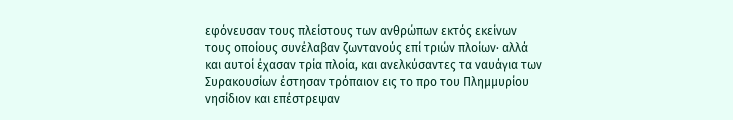εφόνευσαν τους πλείστους των ανθρώπων εκτός εκείνων τους οποίους συνέλαβαν ζωντανούς επί τριών πλοίων· αλλά και αυτοί έχασαν τρία πλοία, και ανελκύσαντες τα ναυάγια των Συρακουσίων έστησαν τρόπαιον εις το προ του Πλημμυρίου νησίδιον και επέστρεψαν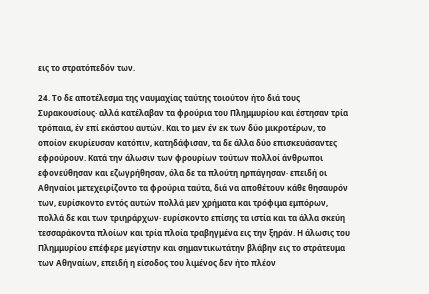εις το στρατόπεδόν των.

24. Το δε αποτέλεσμα της ναυμαχίας ταύτης τοιούτον ήτο διά τους Συρακουσίους· αλλά κατέλαβαν τα φρούρια του Πλημμυρίου και έστησαν τρία τρόπαια, έν επί εκάστου αυτών. Και το μεν έν εκ των δύο μικροτέρων, το οποίον εκυρίευσαν κατόπιν, κατηδάφισαν, τα δε άλλα δύο επισκευάσαντες εφρούρουν. Κατά την άλωσιν των φρουρίων τούτων πολλοί άνθρωποι εφονεύθησαν και εζωγρήθησαν, όλα δε τα πλούτη ηρπάγησαν· επειδή οι Αθηναίοι μετεχειρίζοντο τα φρούρια ταύτα, διά να αποθέτουν κάθε θησαυρόν των, ευρίσκοντο εντός αυτών πολλά μεν χρήματα και τρόφιμα εμπόρων, πολλά δε και των τριηράρχων· ευρίσκοντο επίσης τα ιστία και τα άλλα σκεύη τεσσαράκοντα πλοίων και τρία πλοία τραβηγμένα εις την ξηράν. Η άλωσις του Πλημμυρίου επέφερε μεγίστην και σημαντικωτάτην βλάβην εις το στράτευμα των Αθηναίων, επειδή η είσοδος του λιμένος δεν ήτο πλέον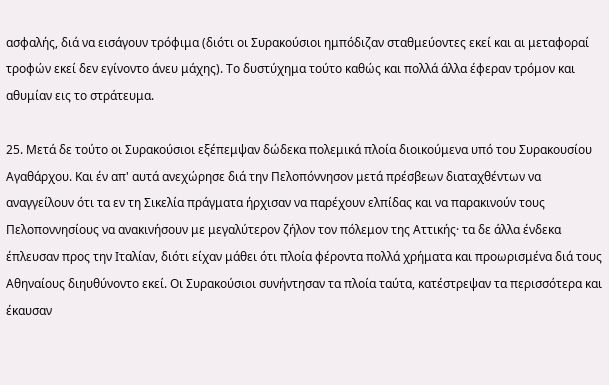ασφαλής, διά να εισάγουν τρόφιμα (διότι οι Συρακούσιοι ημπόδιζαν σταθμεύοντες εκεί και αι μεταφοραί τροφών εκεί δεν εγίνοντο άνευ μάχης). Το δυστύχημα τούτο καθώς και πολλά άλλα έφεραν τρόμον και αθυμίαν εις το στράτευμα.

25. Μετά δε τούτο οι Συρακούσιοι εξέπεμψαν δώδεκα πολεμικά πλοία διοικούμενα υπό του Συρακουσίου Αγαθάρχου. Και έν απ' αυτά ανεχώρησε διά την Πελοπόννησον μετά πρέσβεων διαταχθέντων να αναγγείλουν ότι τα εν τη Σικελία πράγματα ήρχισαν να παρέχουν ελπίδας και να παρακινούν τους Πελοποννησίους να ανακινήσουν με μεγαλύτερον ζήλον τον πόλεμον της Αττικής· τα δε άλλα ένδεκα έπλευσαν προς την Ιταλίαν, διότι είχαν μάθει ότι πλοία φέροντα πολλά χρήματα και προωρισμένα διά τους Αθηναίους διηυθύνοντο εκεί. Οι Συρακούσιοι συνήντησαν τα πλοία ταύτα, κατέστρεψαν τα περισσότερα και έκαυσαν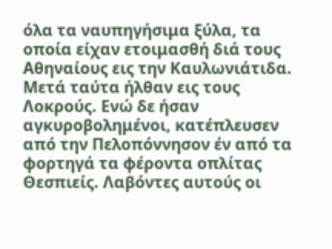όλα τα ναυπηγήσιμα ξύλα, τα οποία είχαν ετοιμασθή διά τους Αθηναίους εις την Καυλωνιάτιδα. Μετά ταύτα ήλθαν εις τους Λοκρούς. Ενώ δε ήσαν αγκυροβολημένοι, κατέπλευσεν από την Πελοπόννησον έν από τα φορτηγά τα φέροντα οπλίτας Θεσπιείς. Λαβόντες αυτούς οι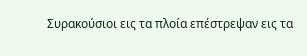Συρακούσιοι εις τα πλοία επέστρεψαν εις τα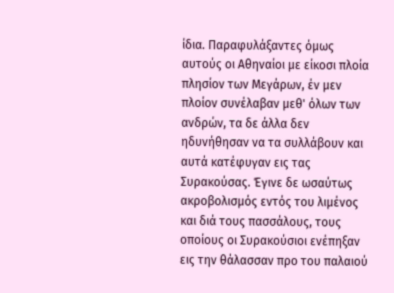ίδια. Παραφυλάξαντες όμως αυτούς οι Αθηναίοι με είκοσι πλοία πλησίον των Μεγάρων, έν μεν πλοίον συνέλαβαν μεθ' όλων των ανδρών, τα δε άλλα δεν ηδυνήθησαν να τα συλλάβουν και αυτά κατέφυγαν εις τας Συρακούσας. Έγινε δε ωσαύτως ακροβολισμός εντός του λιμένος και διά τους πασσάλους, τους οποίους οι Συρακούσιοι ενέπηξαν εις την θάλασσαν προ του παλαιού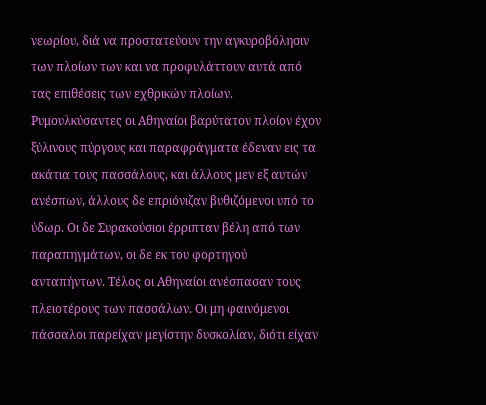νεωρίου, διά να προστατεύουν την αγκυροβόλησιν των πλοίων των και να προφυλάττουν αυτά από τας επιθέσεις των εχθρικών πλοίων. Ρυμουλκύσαντες οι Αθηναίοι βαρύτατον πλοίον έχον ξύλινους πύργους και παραφράγματα έδεναν εις τα ακάτια τους πασσάλους, και άλλους μεν εξ αυτών ανέσπων, άλλους δε επριόνιζαν βυθιζόμενοι υπό το ύδωρ. Οι δε Συρακούσιοι έρριπταν βέλη από των παραπηγμάτων, οι δε εκ του φορτηγού ανταπήντων. Τέλος οι Αθηναίοι ανέσπασαν τους πλειοτέρους των πασσάλων. Οι μη φαινόμενοι πάσσαλοι παρείχαν μεγίστην δυσκολίαν, διότι είχαν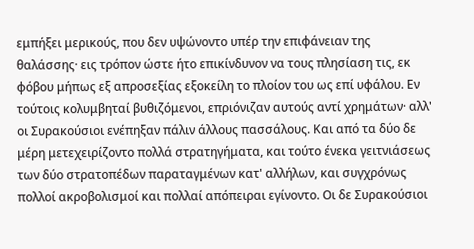εμπήξει μερικούς, που δεν υψώνοντο υπέρ την επιφάνειαν της θαλάσσης· εις τρόπον ώστε ήτο επικίνδυνον να τους πλησίαση τις, εκ φόβου μήπως εξ απροσεξίας εξοκείλη το πλοίον του ως επί υφάλου. Εν τούτοις κολυμβηταί βυθιζόμενοι, επριόνιζαν αυτούς αντί χρημάτων· αλλ' οι Συρακούσιοι ενέπηξαν πάλιν άλλους πασσάλους. Και από τα δύο δε μέρη μετεχειρίζοντο πολλά στρατηγήματα, και τούτο ένεκα γειτνιάσεως των δύο στρατοπέδων παραταγμένων κατ' αλλήλων, και συγχρόνως πολλοί ακροβολισμοί και πολλαί απόπειραι εγίνοντο. Οι δε Συρακούσιοι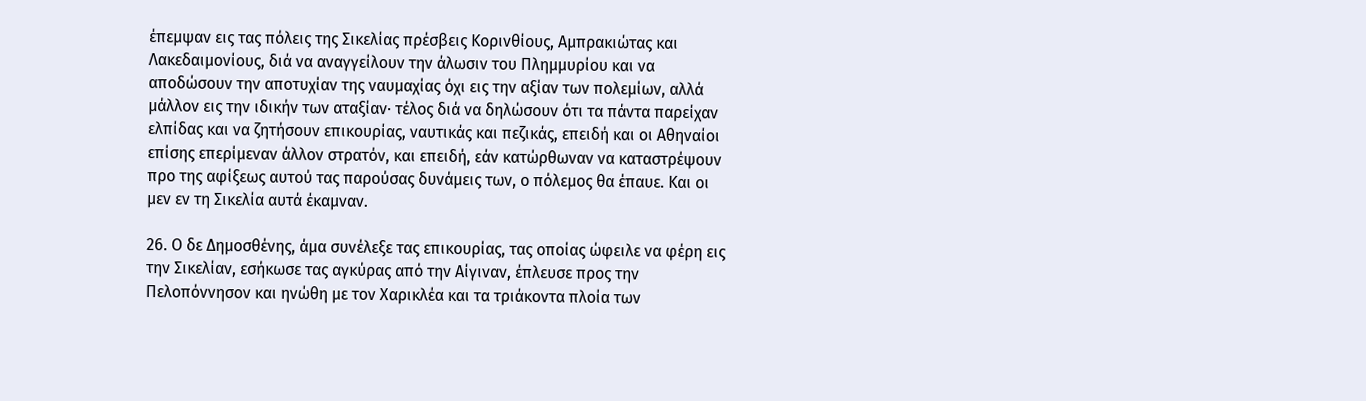έπεμψαν εις τας πόλεις της Σικελίας πρέσβεις Κορινθίους, Αμπρακιώτας και Λακεδαιμονίους, διά να αναγγείλουν την άλωσιν του Πλημμυρίου και να αποδώσουν την αποτυχίαν της ναυμαχίας όχι εις την αξίαν των πολεμίων, αλλά μάλλον εις την ιδικήν των αταξίαν· τέλος διά να δηλώσουν ότι τα πάντα παρείχαν ελπίδας και να ζητήσουν επικουρίας, ναυτικάς και πεζικάς, επειδή και οι Αθηναίοι επίσης επερίμεναν άλλον στρατόν, και επειδή, εάν κατώρθωναν να καταστρέψουν προ της αφίξεως αυτού τας παρούσας δυνάμεις των, ο πόλεμος θα έπαυε. Και οι μεν εν τη Σικελία αυτά έκαμναν.

26. Ο δε Δημοσθένης, άμα συνέλεξε τας επικουρίας, τας οποίας ώφειλε να φέρη εις την Σικελίαν, εσήκωσε τας αγκύρας από την Αίγιναν, έπλευσε προς την Πελοπόννησον και ηνώθη με τον Χαρικλέα και τα τριάκοντα πλοία των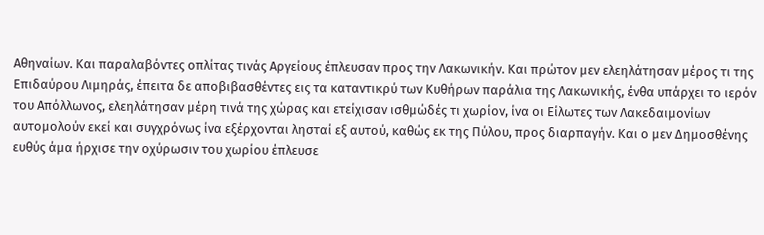Αθηναίων. Και παραλαβόντες οπλίτας τινάς Αργείους έπλευσαν προς την Λακωνικήν. Και πρώτον μεν ελεηλάτησαν μέρος τι της Επιδαύρου Λιμηράς, έπειτα δε αποβιβασθέντες εις τα καταντικρύ των Κυθήρων παράλια της Λακωνικής, ένθα υπάρχει το ιερόν του Απόλλωνος, ελεηλάτησαν μέρη τινά της χώρας και ετείχισαν ισθμώδές τι χωρίον, ίνα οι Είλωτες των Λακεδαιμονίων αυτομολούν εκεί και συγχρόνως ίνα εξέρχονται λησταί εξ αυτού, καθώς εκ της Πύλου, προς διαρπαγήν. Και ο μεν Δημοσθένης ευθύς άμα ήρχισε την οχύρωσιν του χωρίου έπλευσε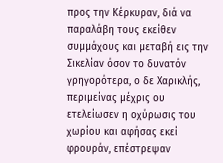προς την Κέρκυραν, διά να παραλάβη τους εκείθεν συμμάχους και μεταβή εις την Σικελίαν όσον το δυνατόν γρηγορότερα, ο δε Χαρικλής, περιμείνας μέχρις ου ετελείωσεν η οχύρωσις του χωρίου και αφήσας εκεί φρουράν, επέστρεψαν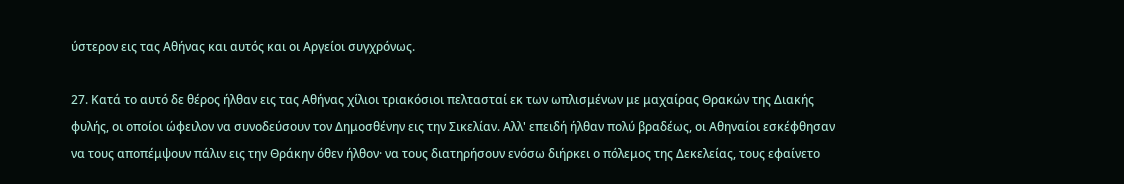ύστερον εις τας Αθήνας και αυτός και οι Αργείοι συγχρόνως.

27. Κατά το αυτό δε θέρος ήλθαν εις τας Αθήνας χίλιοι τριακόσιοι πελτασταί εκ των ωπλισμένων με μαχαίρας Θρακών της Διακής φυλής, οι οποίοι ώφειλον να συνοδεύσουν τον Δημοσθένην εις την Σικελίαν. Αλλ' επειδή ήλθαν πολύ βραδέως, οι Αθηναίοι εσκέφθησαν να τους αποπέμψουν πάλιν εις την Θράκην όθεν ήλθον· να τους διατηρήσουν ενόσω διήρκει ο πόλεμος της Δεκελείας, τους εφαίνετο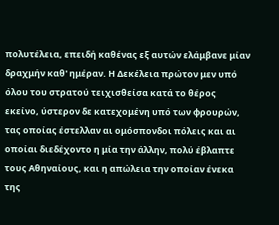πολυτέλεια, επειδή καθένας εξ αυτών ελάμβανε μίαν δραχμήν καθ' ημέραν. Η Δεκέλεια πρώτον μεν υπό όλου του στρατού τειχισθείσα κατά το θέρος εκείνο, ύστερον δε κατεχομένη υπό των φρουρών, τας οποίας έστελλαν αι ομόσπονδοι πόλεις και αι οποίαι διεδέχοντο η μία την άλλην, πολύ έβλαπτε τους Αθηναίους, και η απώλεια την οποίαν ένεκα της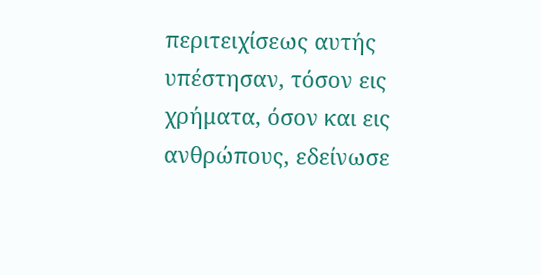περιτειχίσεως αυτής υπέστησαν, τόσον εις χρήματα, όσον και εις ανθρώπους, εδείνωσε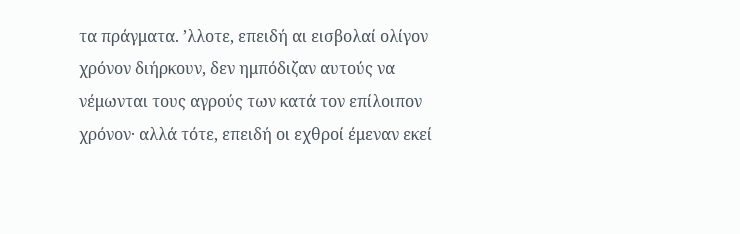τα πράγματα. ’λλοτε, επειδή αι εισβολαί ολίγον χρόνον διήρκουν, δεν ημπόδιζαν αυτούς να νέμωνται τους αγρούς των κατά τον επίλοιπον χρόνον· αλλά τότε, επειδή οι εχθροί έμεναν εκεί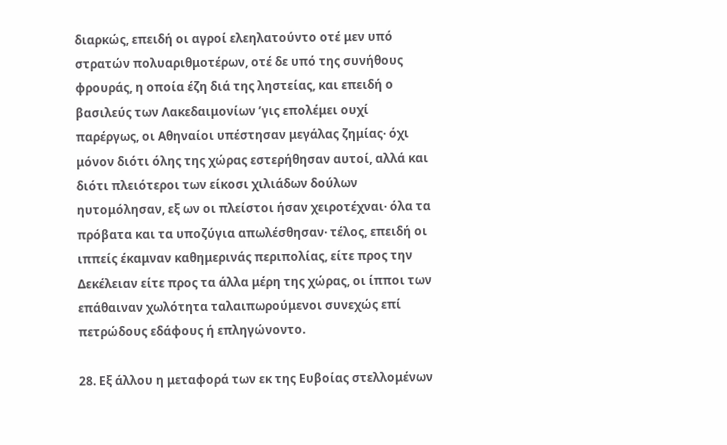διαρκώς, επειδή οι αγροί ελεηλατούντο οτέ μεν υπό στρατών πολυαριθμοτέρων, οτέ δε υπό της συνήθους φρουράς, η οποία έζη διά της ληστείας, και επειδή ο βασιλεύς των Λακεδαιμονίων ’γις επολέμει ουχί παρέργως, οι Αθηναίοι υπέστησαν μεγάλας ζημίας· όχι μόνον διότι όλης της χώρας εστερήθησαν αυτοί, αλλά και διότι πλειότεροι των είκοσι χιλιάδων δούλων ηυτομόλησαν, εξ ων οι πλείστοι ήσαν χειροτέχναι· όλα τα πρόβατα και τα υποζύγια απωλέσθησαν· τέλος, επειδή οι ιππείς έκαμναν καθημερινάς περιπολίας, είτε προς την Δεκέλειαν είτε προς τα άλλα μέρη της χώρας, οι ίπποι των επάθαιναν χωλότητα ταλαιπωρούμενοι συνεχώς επί πετρώδους εδάφους ή επληγώνοντο.

28. Εξ άλλου η μεταφορά των εκ της Ευβοίας στελλομένων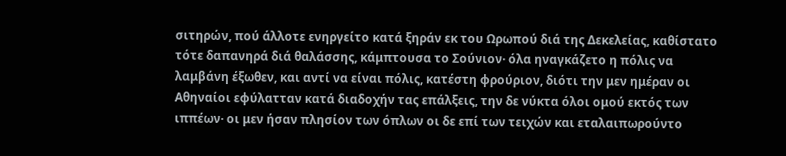σιτηρών, πού άλλοτε ενηργείτο κατά ξηράν εκ του Ωρωπού διά της Δεκελείας, καθίστατο τότε δαπανηρά διά θαλάσσης, κάμπτουσα το Σούνιον· όλα ηναγκάζετο η πόλις να λαμβάνη έξωθεν, και αντί να είναι πόλις, κατέστη φρούριον, διότι την μεν ημέραν οι Αθηναίοι εφύλατταν κατά διαδοχήν τας επάλξεις, την δε νύκτα όλοι ομού εκτός των ιππέων· οι μεν ήσαν πλησίον των όπλων οι δε επί των τειχών και εταλαιπωρούντο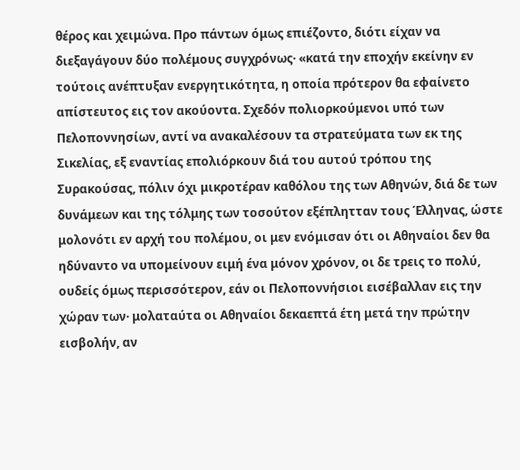θέρος και χειμώνα. Προ πάντων όμως επιέζοντο, διότι είχαν να διεξαγάγουν δύο πολέμους συγχρόνως· «κατά την εποχήν εκείνην εν τούτοις ανέπτυξαν ενεργητικότητα, η οποία πρότερον θα εφαίνετο απίστευτος εις τον ακούοντα. Σχεδόν πολιορκούμενοι υπό των Πελοποννησίων, αντί να ανακαλέσουν τα στρατεύματα των εκ της Σικελίας, εξ εναντίας επολιόρκουν διά του αυτού τρόπου της Συρακούσας, πόλιν όχι μικροτέραν καθόλου της των Αθηνών, διά δε των δυνάμεων και της τόλμης των τοσούτον εξέπλητταν τους Έλληνας, ώστε μολονότι εν αρχή του πολέμου, οι μεν ενόμισαν ότι οι Αθηναίοι δεν θα ηδύναντο να υπομείνουν ειμή ένα μόνον χρόνον, οι δε τρεις το πολύ, ουδείς όμως περισσότερον, εάν οι Πελοποννήσιοι εισέβαλλαν εις την χώραν των· μολαταύτα οι Αθηναίοι δεκαεπτά έτη μετά την πρώτην εισβολήν, αν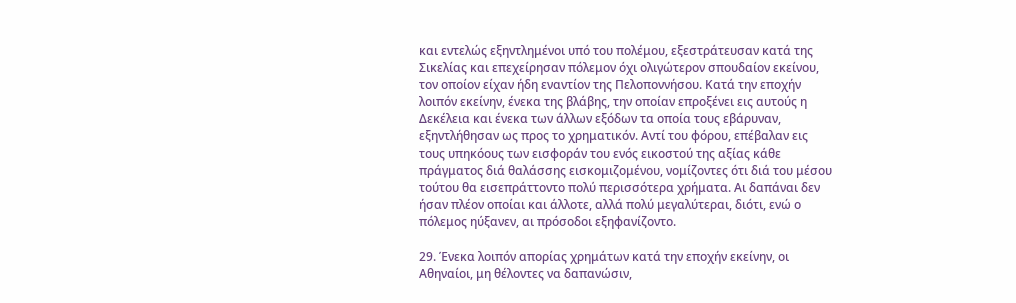και εντελώς εξηντλημένοι υπό του πολέμου, εξεστράτευσαν κατά της Σικελίας και επεχείρησαν πόλεμον όχι ολιγώτερον σπουδαίον εκείνου, τον οποίον είχαν ήδη εναντίον της Πελοποννήσου. Κατά την εποχήν λοιπόν εκείνην, ένεκα της βλάβης, την οποίαν επροξένει εις αυτούς η Δεκέλεια και ένεκα των άλλων εξόδων τα οποία τους εβάρυναν, εξηντλήθησαν ως προς το χρηματικόν. Αντί του φόρου, επέβαλαν εις τους υπηκόους των εισφοράν του ενός εικοστού της αξίας κάθε πράγματος διά θαλάσσης εισκομιζομένου, νομίζοντες ότι διά του μέσου τούτου θα εισεπράττοντο πολύ περισσότερα χρήματα. Αι δαπάναι δεν ήσαν πλέον οποίαι και άλλοτε, αλλά πολύ μεγαλύτεραι, διότι, ενώ ο πόλεμος ηύξανεν, αι πρόσοδοι εξηφανίζοντο.

29. Ένεκα λοιπόν απορίας χρημάτων κατά την εποχήν εκείνην, οι Αθηναίοι, μη θέλοντες να δαπανώσιν,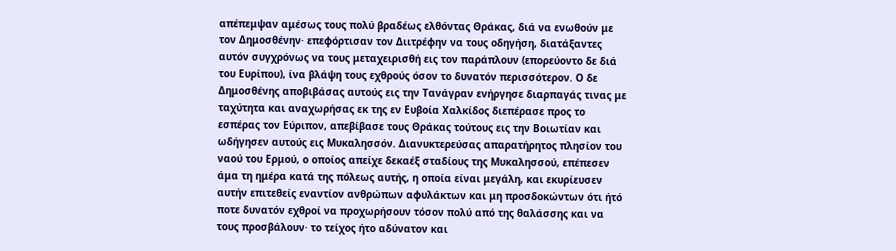απέπεμψαν αμέσως τους πολύ βραδέως ελθόντας Θράκας, διά να ενωθούν με τον Δημοσθένην· επεφόρτισαν τον Διιτρέφην να τους οδηγήση, διατάξαντες αυτόν συγχρόνως να τους μεταχειρισθή εις τον παράπλουν (επορεύοντο δε διά του Ευρίπου), ίνα βλάψη τους εχθρούς όσον το δυνατόν περισσότερον. Ο δε Δημοσθένης αποβιβάσας αυτούς εις την Τανάγραν ενήργησε διαρπαγάς τινας με ταχύτητα και αναχωρήσας εκ της εν Ευβοία Χαλκίδος διεπέρασε προς το εσπέρας τον Εύριπον, απεβίβασε τους Θράκας τούτους εις την Βοιωτίαν και ωδήγησεν αυτούς εις Μυκαλησσόν. Διανυκτερεύσας απαρατήρητος πλησίον του ναού του Ερμού, ο οποίος απείχε δεκαέξ σταδίους της Μυκαλησσού, επέπεσεν άμα τη ημέρα κατά της πόλεως αυτής, η οποία είναι μεγάλη, και εκυρίευσεν αυτήν επιτεθείς εναντίον ανθρώπων αφυλάκτων και μη προσδοκώντων ότι ήτό ποτε δυνατόν εχθροί να προχωρήσουν τόσον πολύ από της θαλάσσης και να τους προσβάλουν· το τείχος ήτο αδύνατον και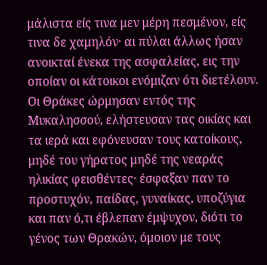μάλιστα είς τινα μεν μέρη πεσμένον, είς τινα δε χαμηλόν· αι πύλαι άλλως ήσαν ανοικταί ένεκα της ασφαλείας, εις την οποίαν οι κάτοικοι ενόμιζαν ότι διετέλουν. Οι Θράκες ώρμησαν εντός της Μυκαλησσού, ελήστευσαν τας οικίας και τα ιερά και εφόνευσαν τους κατοίκους, μηδέ του γήρατος μηδέ της νεαράς ηλικίας φεισθέντες· έσφαξαν παν το προστυχόν, παίδας, γυναίκας, υποζύγια και παν ό,τι έβλεπαν έμψυχον, διότι το γένος των Θρακών, όμοιον με τους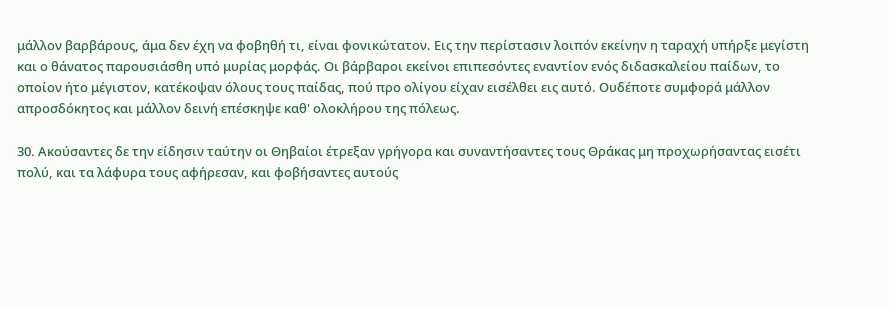μάλλον βαρβάρους, άμα δεν έχη να φοβηθή τι, είναι φονικώτατον. Εις την περίστασιν λοιπόν εκείνην η ταραχή υπήρξε μεγίστη και ο θάνατος παρουσιάσθη υπό μυρίας μορφάς. Οι βάρβαροι εκείνοι επιπεσόντες εναντίον ενός διδασκαλείου παίδων, το οποίον ήτο μέγιστον, κατέκοψαν όλους τους παίδας, πού προ ολίγου είχαν εισέλθει εις αυτό. Ουδέποτε συμφορά μάλλον απροσδόκητος και μάλλον δεινή επέσκηψε καθ' ολοκλήρου της πόλεως.

30. Ακούσαντες δε την είδησιν ταύτην οι Θηβαίοι έτρεξαν γρήγορα και συναντήσαντες τους Θράκας μη προχωρήσαντας εισέτι πολύ, και τα λάφυρα τους αφήρεσαν, και φοβήσαντες αυτούς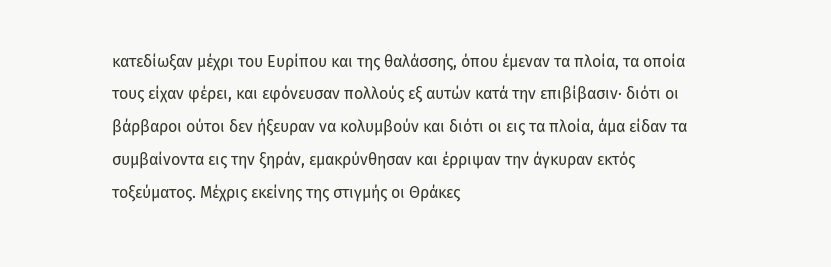κατεδίωξαν μέχρι του Ευρίπου και της θαλάσσης, όπου έμεναν τα πλοία, τα οποία τους είχαν φέρει, και εφόνευσαν πολλούς εξ αυτών κατά την επιβίβασιν· διότι οι βάρβαροι ούτοι δεν ήξευραν να κολυμβούν και διότι οι εις τα πλοία, άμα είδαν τα συμβαίνοντα εις την ξηράν, εμακρύνθησαν και έρριψαν την άγκυραν εκτός τοξεύματος. Μέχρις εκείνης της στιγμής οι Θράκες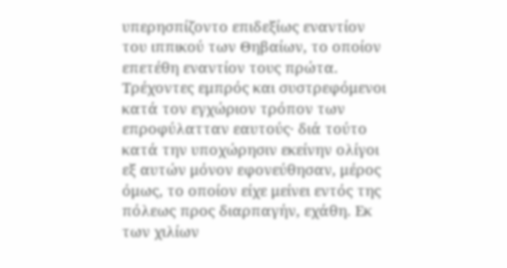υπερησπίζοντο επιδεξίως εναντίον του ιππικού των Θηβαίων, το οποίον επετέθη εναντίον τους πρώτα. Τρέχοντες εμπρός και συστρεφόμενοι κατά τον εγχώριον τρόπον των επροφύλατταν εαυτούς· διά τούτο κατά την υποχώρησιν εκείνην ολίγοι εξ αυτών μόνον εφονεύθησαν, μέρος όμως, το οποίον είχε μείνει εντός της πόλεως προς διαρπαγήν, εχάθη. Εκ των χιλίων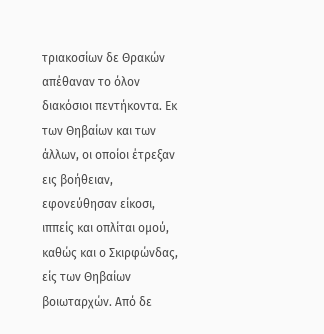τριακοσίων δε Θρακών απέθαναν το όλον διακόσιοι πεντήκοντα. Εκ των Θηβαίων και των άλλων, οι οποίοι έτρεξαν εις βοήθειαν, εφονεύθησαν είκοσι, ιππείς και οπλίται ομού, καθώς και ο Σκιρφώνδας, είς των Θηβαίων βοιωταρχών. Από δε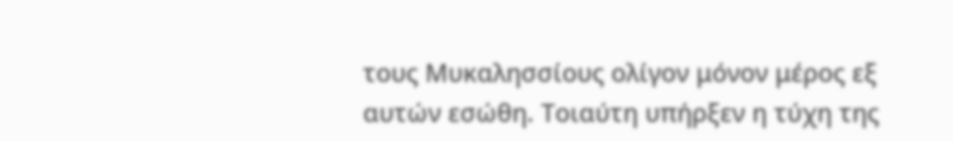τους Μυκαλησσίους ολίγον μόνον μέρος εξ αυτών εσώθη. Τοιαύτη υπήρξεν η τύχη της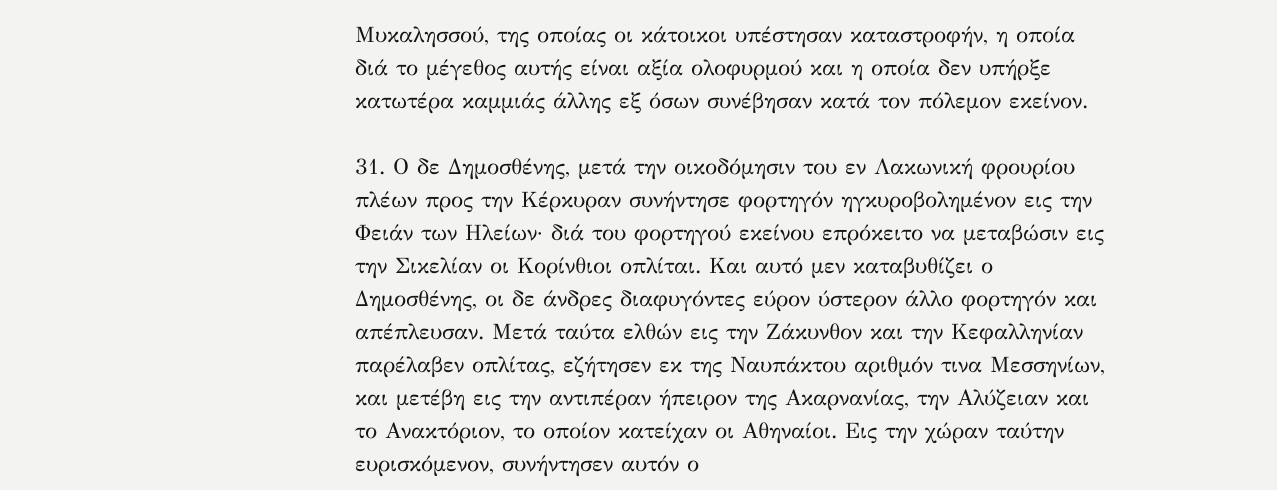Μυκαλησσού, της οποίας οι κάτοικοι υπέστησαν καταστροφήν, η οποία διά το μέγεθος αυτής είναι αξία ολοφυρμού και η οποία δεν υπήρξε κατωτέρα καμμιάς άλλης εξ όσων συνέβησαν κατά τον πόλεμον εκείνον.

31. Ο δε Δημοσθένης, μετά την οικοδόμησιν του εν Λακωνική φρουρίου πλέων προς την Κέρκυραν συνήντησε φορτηγόν ηγκυροβολημένον εις την Φειάν των Ηλείων· διά του φορτηγού εκείνου επρόκειτο να μεταβώσιν εις την Σικελίαν οι Κορίνθιοι οπλίται. Και αυτό μεν καταβυθίζει ο Δημοσθένης, οι δε άνδρες διαφυγόντες εύρον ύστερον άλλο φορτηγόν και απέπλευσαν. Μετά ταύτα ελθών εις την Ζάκυνθον και την Κεφαλληνίαν παρέλαβεν οπλίτας, εζήτησεν εκ της Ναυπάκτου αριθμόν τινα Μεσσηνίων, και μετέβη εις την αντιπέραν ήπειρον της Ακαρνανίας, την Αλύζειαν και το Ανακτόριον, το οποίον κατείχαν οι Αθηναίοι. Εις την χώραν ταύτην ευρισκόμενον, συνήντησεν αυτόν ο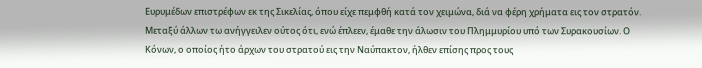Ευρυμέδων επιστρέφων εκ της Σικελίας, όπου είχε πεμφθή κατά τον χειμώνα, διά να φέρη χρήματα εις τον στρατόν. Μεταξύ άλλων τω ανήγγειλεν ούτος ότι, ενώ έπλεεν, έμαθε την άλωσιν του Πλημμυρίου υπό των Συρακουσίων. Ο Κόνων, ο οποίος ήτο άρχων του στρατού εις την Ναύπακτον, ήλθεν επίσης προς τους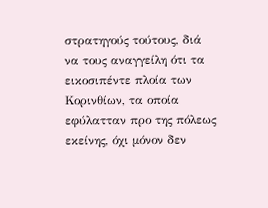στρατηγούς τούτους, διά να τους αναγγείλη ότι τα εικοσιπέντε πλοία των Κορινθίων, τα οποία εφύλατταν προ της πόλεως εκείνης, όχι μόνον δεν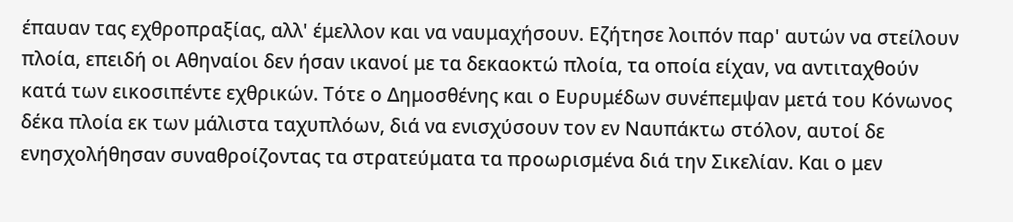έπαυαν τας εχθροπραξίας, αλλ' έμελλον και να ναυμαχήσουν. Εζήτησε λοιπόν παρ' αυτών να στείλουν πλοία, επειδή οι Αθηναίοι δεν ήσαν ικανοί με τα δεκαοκτώ πλοία, τα οποία είχαν, να αντιταχθούν κατά των εικοσιπέντε εχθρικών. Τότε ο Δημοσθένης και ο Ευρυμέδων συνέπεμψαν μετά του Κόνωνος δέκα πλοία εκ των μάλιστα ταχυπλόων, διά να ενισχύσουν τον εν Ναυπάκτω στόλον, αυτοί δε ενησχολήθησαν συναθροίζοντας τα στρατεύματα τα προωρισμένα διά την Σικελίαν. Και ο μεν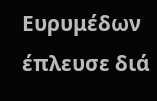Ευρυμέδων έπλευσε διά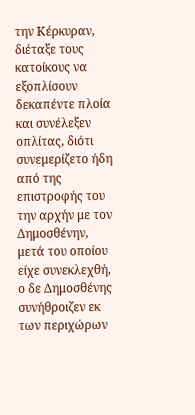την Κέρκυραν, διέταξε τους κατοίκους να εξοπλίσουν δεκαπέντε πλοία και συνέλεξεν οπλίτας, διότι συνεμερίζετο ήδη από της επιστροφής του την αρχήν με τον Δημοσθένην, μετά του οποίου είχε συνεκλεχθή, ο δε Δημοσθένης συνήθροιζεν εκ των περιχώρων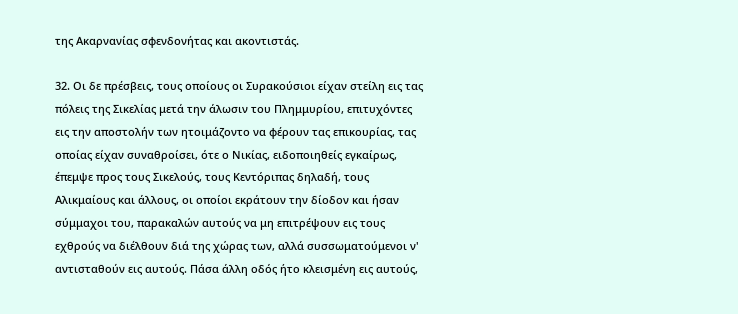της Ακαρνανίας σφενδονήτας και ακοντιστάς.

32. Οι δε πρέσβεις, τους οποίους οι Συρακούσιοι είχαν στείλη εις τας πόλεις της Σικελίας μετά την άλωσιν του Πλημμυρίου, επιτυχόντες εις την αποστολήν των ητοιμάζοντο να φέρουν τας επικουρίας, τας οποίας είχαν συναθροίσει, ότε ο Νικίας, ειδοποιηθείς εγκαίρως, έπεμψε προς τους Σικελούς, τους Κεντόριπας δηλαδή, τους Αλικμαίους και άλλους, οι οποίοι εκράτουν την δίοδον και ήσαν σύμμαχοι του, παρακαλών αυτούς να μη επιτρέψουν εις τους εχθρούς να διέλθουν διά της χώρας των, αλλά συσσωματούμενοι ν' αντισταθούν εις αυτούς. Πάσα άλλη οδός ήτο κλεισμένη εις αυτούς,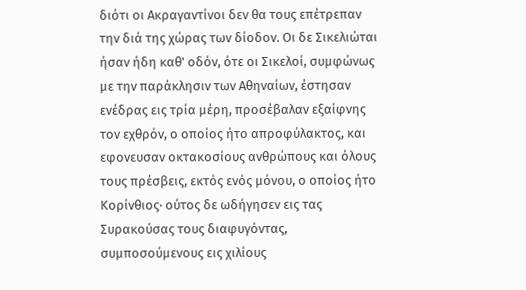διότι οι Ακραγαντίνοι δεν θα τους επέτρεπαν την διά της χώρας των δίοδον. Οι δε Σικελιώται ήσαν ήδη καθ' οδόν, ότε οι Σικελοί, συμφώνως με την παράκλησιν των Αθηναίων, έστησαν ενέδρας εις τρία μέρη, προσέβαλαν εξαίφνης τον εχθρόν, ο οποίος ήτο απροφύλακτος, και εφονευσαν οκτακοσίους ανθρώπους και όλους τους πρέσβεις, εκτός ενός μόνου, ο οποίος ήτο Κορίνθιος· ούτος δε ωδήγησεν εις τας Συρακούσας τους διαφυγόντας, συμποσούμενους εις χιλίους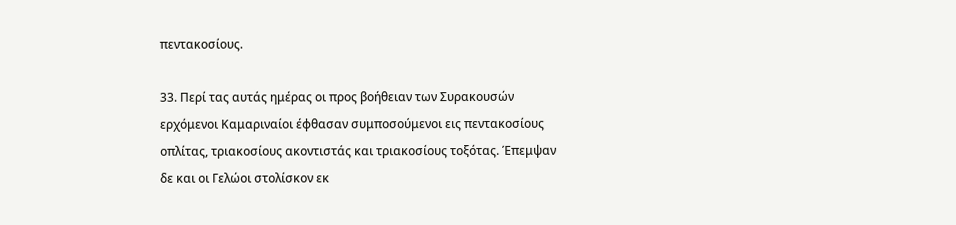πεντακοσίους.

33. Περί τας αυτάς ημέρας οι προς βοήθειαν των Συρακουσών ερχόμενοι Καμαριναίοι έφθασαν συμποσούμενοι εις πεντακοσίους οπλίτας, τριακοσίους ακοντιστάς και τριακοσίους τοξότας. Έπεμψαν δε και οι Γελώοι στολίσκον εκ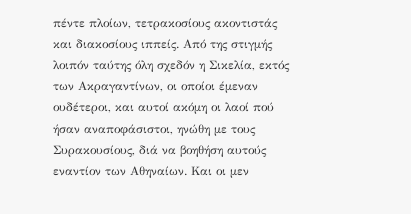πέντε πλοίων, τετρακοσίους ακοντιστάς και διακοσίους ιππείς. Από της στιγμής λοιπόν ταύτης όλη σχεδόν η Σικελία, εκτός των Ακραγαντίνων, οι οποίοι έμεναν ουδέτεροι, και αυτοί ακόμη οι λαοί πού ήσαν αναποφάσιστοι, ηνώθη με τους Συρακουσίους, διά να βοηθήση αυτούς εναντίον των Αθηναίων. Και οι μεν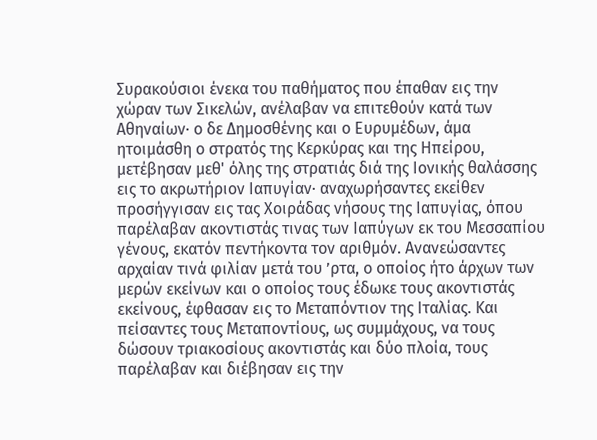Συρακούσιοι ένεκα του παθήματος που έπαθαν εις την χώραν των Σικελών, ανέλαβαν να επιτεθούν κατά των Αθηναίων· ο δε Δημοσθένης και ο Ευρυμέδων, άμα ητοιμάσθη ο στρατός της Κερκύρας και της Ηπείρου, μετέβησαν μεθ' όλης της στρατιάς διά της Ιονικής θαλάσσης εις το ακρωτήριον Ιαπυγίαν· αναχωρήσαντες εκείθεν προσήγγισαν εις τας Χοιράδας νήσους της Ιαπυγίας, όπου παρέλαβαν ακοντιστάς τινας των Ιαπύγων εκ του Μεσσαπίου γένους, εκατόν πεντήκοντα τον αριθμόν. Ανανεώσαντες αρχαίαν τινά φιλίαν μετά του ’ρτα, ο οποίος ήτο άρχων των μερών εκείνων και ο οποίος τους έδωκε τους ακοντιστάς εκείνους, έφθασαν εις το Μεταπόντιον της Ιταλίας. Και πείσαντες τους Μεταποντίους, ως συμμάχους, να τους δώσουν τριακοσίους ακοντιστάς και δύο πλοία, τους παρέλαβαν και διέβησαν εις την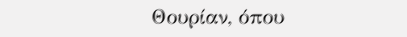Θουρίαν, όπου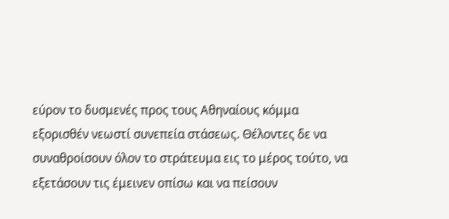εύρον το δυσμενές προς τους Αθηναίους κόμμα εξορισθέν νεωστί συνεπεία στάσεως. Θέλοντες δε να συναθροίσουν όλον το στράτευμα εις το μέρος τούτο, να εξετάσουν τις έμεινεν οπίσω και να πείσουν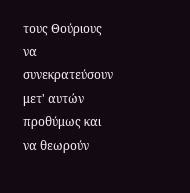τους Θούριους να συνεκρατεύσουν μετ' αυτών προθύμως και να θεωρούν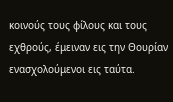κοινούς τους φίλους και τους εχθρούς, έμειναν εις την Θουρίαν ενασχολούμενοι εις ταύτα.